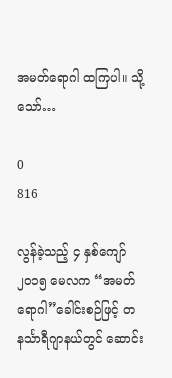အမတ်ရောဂါ ထကြပါ။ သို့သော်…

0
816

လွန်ခဲ့သည့် ၄ နှစ်ကျော် ၂၀၁၅ မေလက “အမတ်ရောဂါ”ခေါင်းစဉ်ဖြင့် တနင်္သာရီဂျာနယ်တွင် ဆောင်း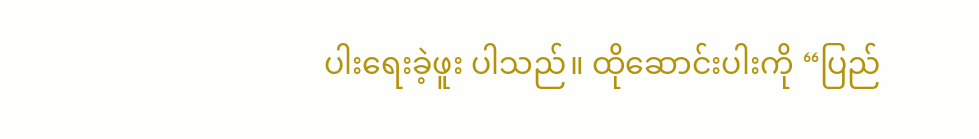ပါးရေးခဲ့ဖူး ပါသည်။ ထိုဆောင်းပါးကို “ပြည်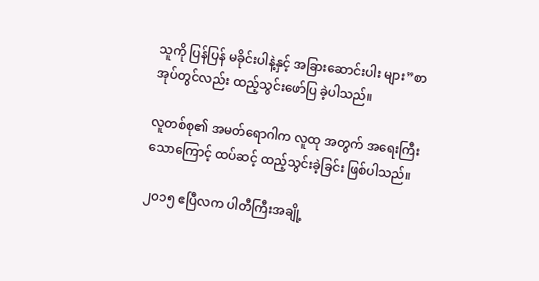သူကို ပြန်ပြန် မခိုင်းပါနဲ့နှင့် အခြားဆောင်းပါး များ”စာအုပ်တွင်လည်း ထည့်သွင်းဖော်ပြ ခဲ့ပါသည်။

လူတစ်စု၏ အမတ်ရောဂါက လူထု အတွက် အရေးကြီးသောကြောင့် ထပ်ဆင့် ထည့်သွင်းခဲ့ခြင်း ဖြစ်ပါသည်။

၂၀၁၅ ဧပြီလက ပါတီကြီးအချို့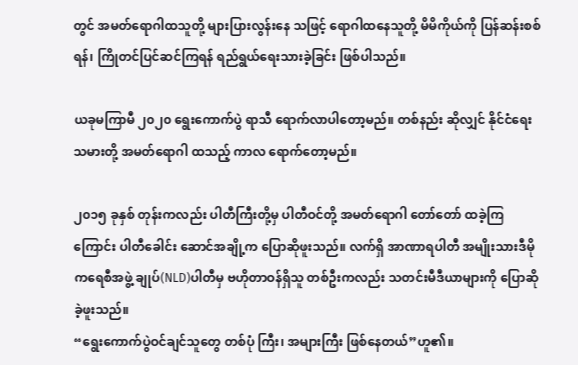တွင် အမတ်ရောဂါထသူတို့ များပြားလွန်းနေ သဖြင့် ရောဂါထနေသူတို့ မိမိကိုယ်ကို ပြန်ဆန်းစစ်ရန်၊ ကြိုတင်ပြင်ဆင်ကြရန် ရည်ရွယ်ရေးသားခဲ့ခြင်း ဖြစ်ပါသည်။

ယခုမကြာမီ ၂၀၂၀ ရွေးကောက်ပွဲ ရာသီ ရောက်လာပါတော့မည်။ တစ်နည်း ဆိုလျှင် နိုင်ငံရေးသမားတို့ အမတ်ရောဂါ ထသည့် ကာလ ရောက်တော့မည်။

၂၀၁၅ ခုနှစ် တုန်းကလည်း ပါတီကြီးတို့မှ ပါတီဝင်တို့ အမတ်ရောဂါ တော်တော် ထခဲ့ကြကြောင်း ပါတီခေါင်း ဆောင်အချို့က ပြောဆိုဖူးသည်။ လက်ရှိ အာဏာရပါတီ အမျိုးသားဒီမိုကရေစီအဖွဲ့ ချုပ်(NLD)ပါတီမှ ဗဟိုတာဝန်ရှိသူ တစ်ဦးကလည်း သတင်းမီဒီယာများကို ပြောဆိုခဲ့ဖူးသည်။
“ရွေးကောက်ပွဲဝင်ချင်သူတွေ တစ်ပုံ ကြီး၊ အများကြီး ဖြစ်နေတယ်”ဟူ၏။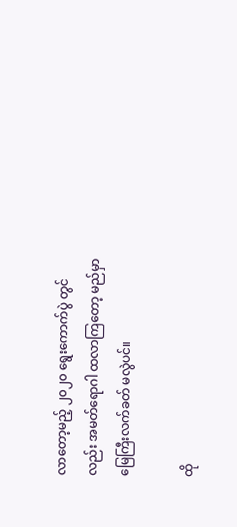လာတော့မည့် ၂၀၂၀ ရွေးကောက်ပွဲ တွင်လည်း အမတ်ရောဂါ ထလာကြတော့ မည်မှာ မြေကြီးလက်ခတ် မလွဲပင်။

ထို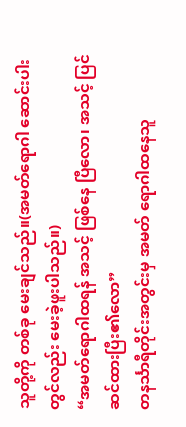သူတို့ကို တစ်ခု မေးချင်သည်။(အမတ်ရောဂါ ဆောင်းပါးတွင်လည်း မေးခဲ့ဖူးပါသည်။)
“အမတ်ရောဂါထရန် အသင့် ဖြစ်နေ ပြီလော၊ အသင့် ပြင်ဆင်ထားပြီး၏လော”
တနင်္သာရီတိုင်းအတွင်းမှ အမတ် ရောဂါထနေသူ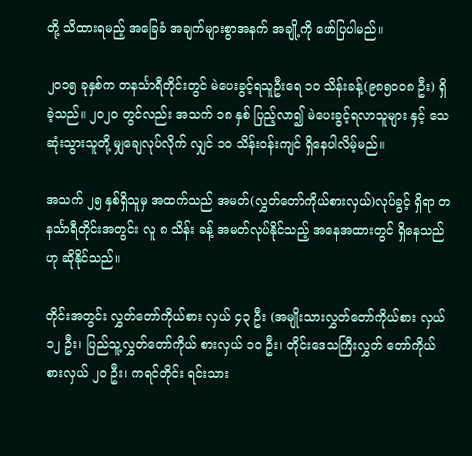တို့ သိထားရမည့် အခြေခံ အချက်များစွာအနက် အချို့ကို ဖော်ပြပါမည်။

၂၀၁၅ ခုနှစ်က တနင်္သာရီတိုင်းတွင် မဲပေးခွင့်ရသူဦးရေ ၁၀ သိန်းခန့်(၉၈၅၀၀၈ ဦး) ရှိခဲ့သည်။ ၂၀၂၀ တွင်လည်း အသက် ၁၈ နှစ် ပြည့်လာ၍ မဲပေးခွင့်ရလာသူများ နှင့် သေဆုံးသွားသူတို့ မျှချေလုပ်လိုက် လျှင် ၁၀ သိန်းဝန်းကျင် ရှိနေပါလိမ့်မည်။

အသက် ၂၅ နှစ်ရှိသူမှ အထက်သည် အမတ်(လွှတ်တော်ကိုယ်စားလှယ်)လုပ်ခွင့် ရှိရာ တနင်္သာရီတိုင်းအတွင်း လူ ၈ သိန်း ခန့် အမတ်လုပ်နိုင်သည့် အနေအထားတွင် ရှိနေသည်ဟု ဆိုနိုင်သည်။

တိုင်းအတွင်း လွှတ်တော်ကိုယ်စား လှယ် ၄၃ ဦး (အမျိုးသားလွှတ်တော်ကိုယ်စား လှယ် ၁၂ ဦး၊ ပြည်သူ့လွှတ်တော်ကိုယ် စားလှယ် ၁၀ ဦး၊ တိုင်းဒေသကြီးလွှတ် တော်ကိုယ်စားလှယ် ၂၀ ဦး၊ ကရင်တိုင်း ရင်းသား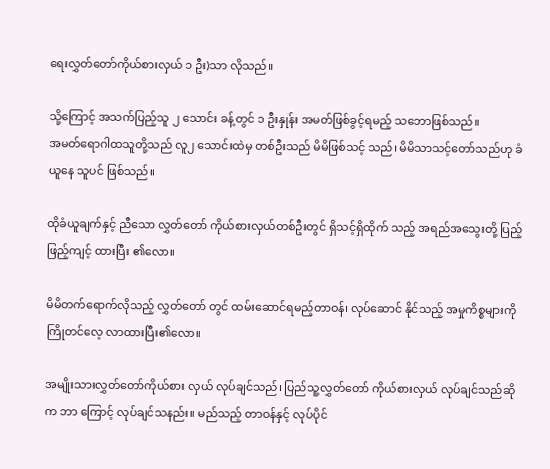ရေးလွှတ်တော်ကိုယ်စားလှယ် ၁ ဦး)သာ လိုသည်။

သို့ကြောင့် အသက်ပြည့်သူ ၂ သောင်း ခန့်တွင် ၁ ဦးနှုန်း အမတ်ဖြစ်ခွင့်ရမည့် သဘောဖြစ်သည်။
အမတ်ရောဂါထသူတို့သည် လူ၂ သောင်းထဲမှ တစ်ဦးသည် မိမိဖြစ်သင့် သည်၊ မိမိသာသင့်တော်သည်ဟု ခံယူနေ သူပင် ဖြစ်သည်။

ထိုခံယူချက်နှင့် ညီသော လွှတ်တော် ကိုယ်စားလှယ်တစ်ဦးတွင် ရှိသင့်ရှိထိုက် သည့် အရည်အသွေးတို့ ပြည့်ဖြည့်ကျင့် ထားပြီး ၏လော။

မိမိတက်ရောက်လိုသည့် လွှတ်တော် တွင် ထမ်းဆောင်ရမည့်တာဝန်၊ လုပ်ဆောင် နိုင်သည့် အမှုကိစ္စများကို ကြိုတင်လေ့ လာထားပြီး၏လော။

အမျိုးသားလွှတ်တော်ကိုယ်စား လှယ် လုပ်ချင်သည်၊ ပြည်သူ့လွှတ်တော် ကိုယ်စားလှယ် လုပ်ချင်သည်ဆိုက ဘာ ကြောင့် လုပ်ချင်သနည်း။ မည်သည့် တာဝန်နှင့် လုပ်ပိုင်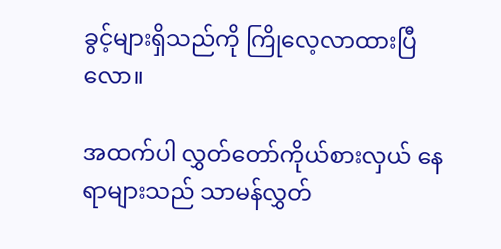ခွင့်များရှိသည်ကို ကြိုလေ့လာထားပြီလော။

အထက်ပါ လွှတ်တော်ကိုယ်စားလှယ် နေရာများသည် သာမန်လွှတ်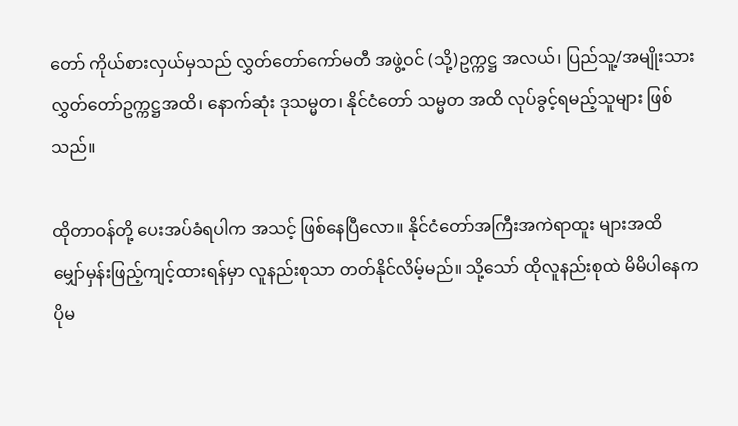တော် ကိုယ်စားလှယ်မှသည် လွှတ်တော်ကော်မတီ အဖွဲ့ဝင် (သို့)ဥက္ကဋ္ဌ အလယ်၊ ပြည်သူ့/အမျိုးသားလွှတ်တော်ဥက္ကဋ္ဌအထိ၊ နောက်ဆုံး ဒုသမ္မတ၊ နိုင်ငံတော် သမ္မတ အထိ လုပ်ခွင့်ရမည့်သူများ ဖြစ်သည်။

ထိုတာဝန်တို့ ပေးအပ်ခံရပါက အသင့် ဖြစ်နေပြီလော။ နိုင်ငံတော်အကြီးအကဲရာထူး များအထိ မျှော်မှန်းဖြည့်ကျင့်ထားရန်မှာ လူနည်းစုသာ တတ်နိုင်လိမ့်မည်။ သို့သော် ထိုလူနည်းစုထဲ မိမိပါနေက ပိုမ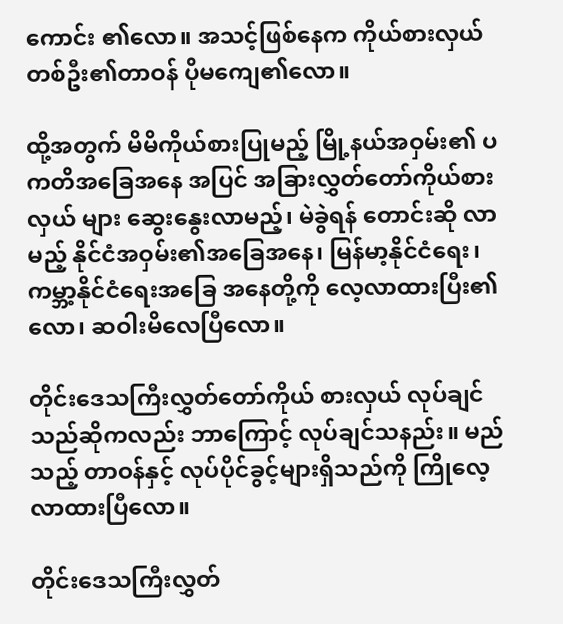ကောင်း ၏လော။ အသင့်ဖြစ်နေက ကိုယ်စားလှယ် တစ်ဦး၏တာဝန် ပိုမကျေ၏လော။

ထို့အတွက် မိမိကိုယ်စားပြုမည့် မြို့နယ်အဝှမ်း၏ ပကတိအခြေအနေ အပြင် အခြားလွှတ်တော်ကိုယ်စားလှယ် များ ဆွေးနွေးလာမည့်၊ မဲခွဲရန် တောင်းဆို လာမည့် နိုင်ငံအဝှမ်း၏အခြေအနေ၊ မြန်မာ့နိုင်ငံရေး၊ ကမ္ဘာ့နိုင်ငံရေးအခြေ အနေတို့ကို လေ့လာထားပြီး၏လော၊ ဆဝါးမိလေပြီလော။

တိုင်းဒေသကြီးလွှတ်တော်ကိုယ် စားလှယ် လုပ်ချင်သည်ဆိုကလည်း ဘာကြောင့် လုပ်ချင်သနည်း။ မည်သည့် တာဝန်နှင့် လုပ်ပိုင်ခွင့်များရှိသည်ကို ကြိုလေ့လာထားပြီလော။

တိုင်းဒေသကြီးလွှတ်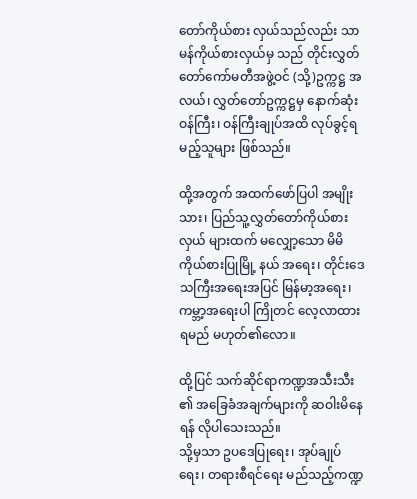တော်ကိုယ်စား လှယ်သည်လည်း သာမန်ကိုယ်စားလှယ်မှ သည် တိုင်းလွှတ်တော်ကော်မတီအဖွဲ့ဝင် (သို့)ဥက္ကဋ္ဌ အလယ်၊ လွှတ်တော်ဥက္ကဋ္ဌမှ နောက်ဆုံး ဝန်ကြီး၊ ဝန်ကြီးချုပ်အထိ လုပ်ခွင့်ရမည့်သူများ ဖြစ်သည်။

ထို့အတွက် အထက်ဖော်ပြပါ အမျိုးသား၊ ပြည်သူ့လွှတ်တော်ကိုယ်စားလှယ် များထက် မလျှော့သော မိမိကိုယ်စားပြုမြို့ နယ် အရေး၊ တိုင်းဒေသကြီးအရေးအပြင် မြန်မာ့အရေး၊ ကမ္ဘာ့အရေးပါ ကြိုတင် လေ့လာထားရမည် မဟုတ်၏လော။

ထို့ပြင် သက်ဆိုင်ရာကဏ္ဍအသီးသီး ၏ အခြေခံအချက်များကို ဆဝါးမိနေရန် လိုပါသေးသည်။
သို့မှသာ ဥပဒေပြုရေး၊ အုပ်ချုပ်ရေး၊ တရားစီရင်ရေး မည်သည့်ကဏ္ဍ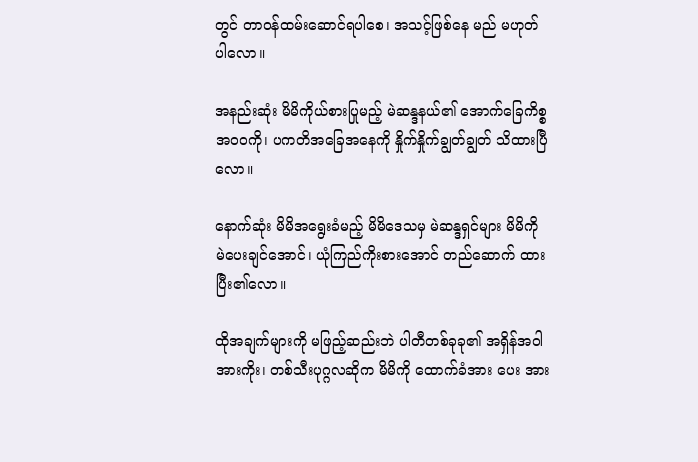တွင် တာဝန်ထမ်းဆောင်ရပါစေ၊ အသင့်ဖြစ်နေ မည် မဟုတ်ပါလော။

အနည်းဆုံး မိမိကိုယ်စားပြုမည့် မဲဆန္ဒနယ်၏ အောက်ခြေကိစ္စ အဝ၀ကို၊ ပကတိအခြေအနေကို နှိုက်နှိုက်ချွတ်ချွတ် သိထားပြီလော။

နောက်ဆုံး မိမိအရွေးခံမည့် မိမိဒေသမှ မဲဆန္ဒရှင်များ မိမိကို မဲပေးချင်အောင်၊ ယုံကြည်ကိုးစားအောင် တည်ဆောက် ထားပြီး၏လော။

ထိုအချက်များကို မဖြည့်ဆည်းဘဲ ပါတီတစ်ခုခု၏ အရှိန်အဝါအားကိုး၊ တစ်သီးပုဂ္ဂလဆိုက မိမိကို ထောက်ခံအား ပေး အား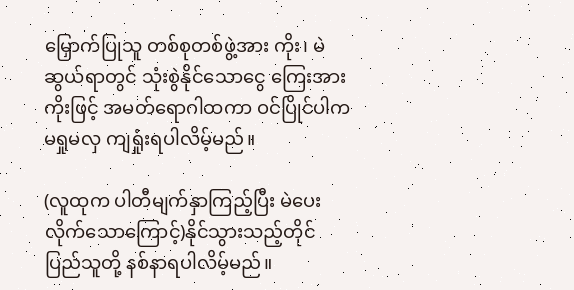မြှောက်ပြုသူ တစ်စုတစ်ဖွဲ့အား ကိုး၊ မဲဆွယ်ရာတွင် သုံးစွဲနိုင်သောငွေ ကြေးအားကိုးဖြင့် အမတ်ရောဂါထကာ ဝင်ပြိုင်ပါက မရှုမလှ ကျရှုံးရပါလိမ့်မည်။

(လူထုက ပါတီမျက်နှာကြည့်ပြီး မဲပေး လိုက်သောကြောင့်)နိုင်သွားသည့်တိုင် ပြည်သူတို့ နစ်နာရပါလိမ့်မည်။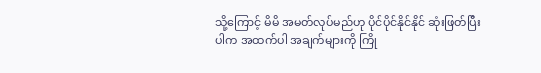သို့ကြောင့် မိမိ အမတ်လုပ်မည်ဟု ပိုင်ပိုင်နိုင်နိုင် ဆုံးဖြတ်ပြီးပါက အထက်ပါ အချက်များကို ကြို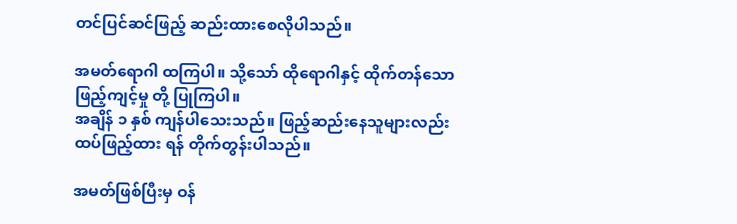တင်ပြင်ဆင်ဖြည့် ဆည်းထားစေလိုပါသည်။

အမတ်ရောဂါ ထကြပါ။ သို့သော် ထိုရောဂါနှင့် ထိုက်တန်သော ဖြည့်ကျင့်မှု တို့ ပြုကြပါ။
အချိန် ၁ နှစ် ကျန်ပါသေးသည်။ ဖြည့်ဆည်းနေသူများလည်း ထပ်ဖြည့်ထား ရန် တိုက်တွန်းပါသည်။

အမတ်ဖြစ်ပြီးမှ ဝန်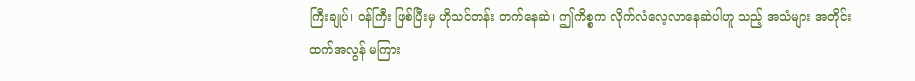ကြီးချုပ်၊ ဝန်ကြီး ဖြစ်ပြီးမှ ဟိုသင်တန်း တက်နေဆဲ၊ ဤကိစ္စက လိုက်လံလေ့လာနေဆဲပါဟူ သည့် အသံများ အတိုင်းထက်အလွန် မကြား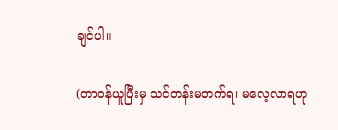ချင်ပါ။

(တာဝန်ယူပြီးမှ သင်တန်းမတက်ရ၊ မလေ့လာရဟု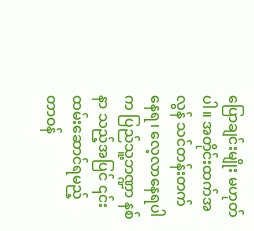ပြောချင်းမျိုး မဟုတ်ပါ။ အတိုင်းထက်အလွန် သင်တန်းတက်နေရ၊ လေ့လာနေရပါက ပြည်သူ့ဘဏ္ဍာ နစ်နာ သည့်အပြင် ၎င်းထမ်းဆောင်ရမည့် တာဝန်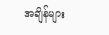အချိန်များ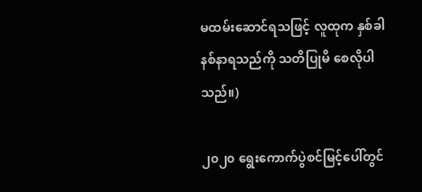မထမ်းဆောင်ရသဖြင့် လူထုက နှစ်ခါနစ်နာရသည်ကို သတိပြုမိ စေလိုပါသည်။)

၂၀၂၀ ရွေးကောက်ပွဲစင်မြင့်ပေါ်တွင်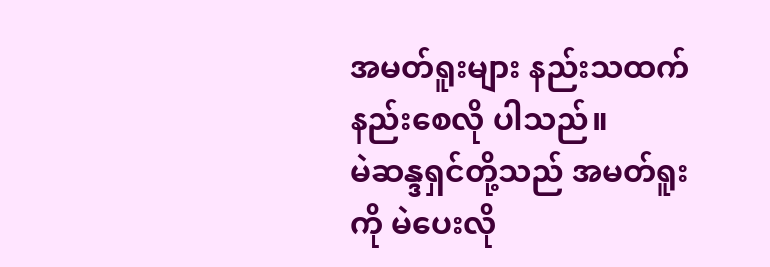အမတ်ရူးများ နည်းသထက် နည်းစေလို ပါသည်။
မဲဆန္ဒရှင်တို့သည် အမတ်ရူးကို မဲပေးလို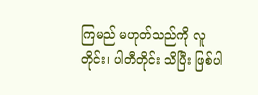ကြမည် မဟုတ်သည်ကို လူတိုင်း၊ ပါတီတိုင်း သိပြီး ဖြစ်ပါ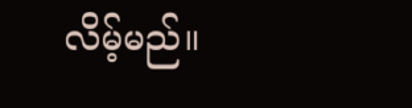လိမ့်မည်။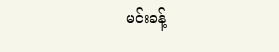မင်းခန့်